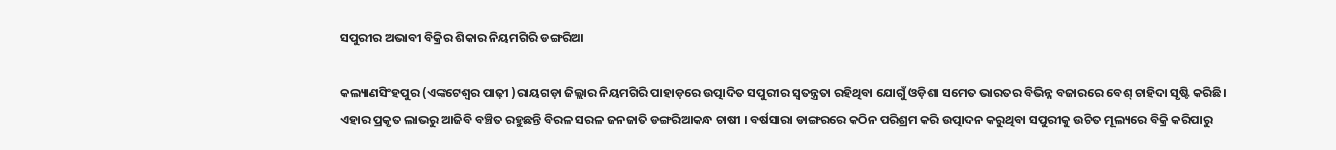ସପୁରୀର ଅଭାବୀ ବିକ୍ରିର ଶିକାର ନିୟମଗିରି ଡଙ୍ଗରିଆ

କଲ୍ୟାଣସିଂହପୁର (ଏଙ୍କଟେଶ୍ୱର ପାଢ଼ୀ )ରାୟଗଡ଼ା ଜିଲ୍ଲାର ନିୟମଗିରି ପାହାଡ଼ରେ ଉତ୍ପାଦିତ ସପୁରୀର ସ୍ୱତନ୍ତ୍ରତା ରହିଥିବା ଯୋଗୁଁ ଓଡ଼ିଶା ସମେତ ଭାରତର ବିଭିନ୍ନ ବଜାରରେ ବେଶ୍ ଚାହିଦା ସୃଷ୍ଟି କରିଛି। ଏହାର ପ୍ରକୃତ ଲାଭରୁ ଆଜିବି ବଞ୍ଚିତ ରହୁଛନ୍ତି ବିରଳ ସରଳ ଜନଜାତି ଡଙ୍ଗରିଆକନ୍ଧ ଚାଷୀ । ବର୍ଷସାରା ଡାଙ୍ଗରରେ କଠିନ ପରିଶ୍ରମ କରି ଉତ୍ପାଦନ କରୁଥିବା ସପୁରୀକୁ ଉଚିତ ମୂଲ୍ୟରେ ବିକ୍ରି କରିପାରୁ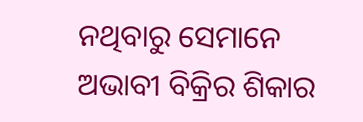ନଥିବାରୁ ସେମାନେ ଅଭାବୀ ବିକ୍ରିର ଶିକାର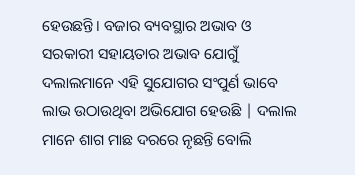ହେଉଛନ୍ତି। ବଜାର ବ୍ୟବସ୍ଥାର ଅଭାବ ଓ ସରକାରୀ ସହାୟତାର ଅଭାବ ଯୋଗୁଁ ଦଲାଲମାନେ ଏହି ସୁଯୋଗର ସଂପୁର୍ଣ ଭାବେ ଲାଭ ଉଠାଉଥିବା ଅଭିଯୋଗ ହେଉଛି | ଦଲାଲ ମାନେ ଶାଗ ମାଛ ଦରରେ ନୃଛନ୍ତି ବୋଲି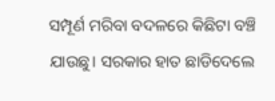ସମ୍ପୂର୍ଣ ମରିବା ବଦଳରେ କିଛିଟା ବଞ୍ଚି ଯାଉଛୁ। ସରକାର ହାତ ଛାଡିଦେଲେ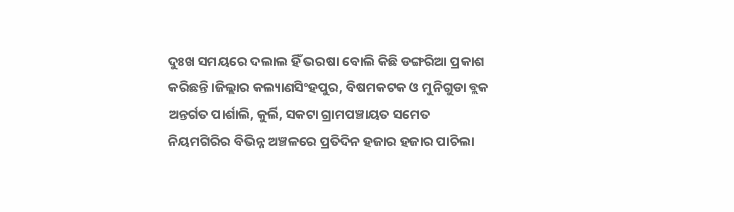ଦୁଃଖ ସମୟରେ ଦଲାଲ ହିଁ ଭରଷା ବୋଲି କିଛି ଡଙ୍ଗରିଆ ପ୍ରକାଶ କରିଛନ୍ତି।ଜିଲ୍ଲାର କଲ୍ୟାଣସିଂହପୁର, ବିଷମକଟକ ଓ ମୁନିଗୁଡା ବ୍ଲକ ଅନ୍ତର୍ଗତ ପାର୍ଶାଲି, କୁର୍ଲି, ସକଟା ଗ୍ରାମପଞ୍ଚାୟତ ସମେତ ନିୟମଗିରିର ବିଭିନ୍ନ ଅଞ୍ଚଳରେ ପ୍ରତିଦିନ ହଜାର ହଜାର ପାଚିଲା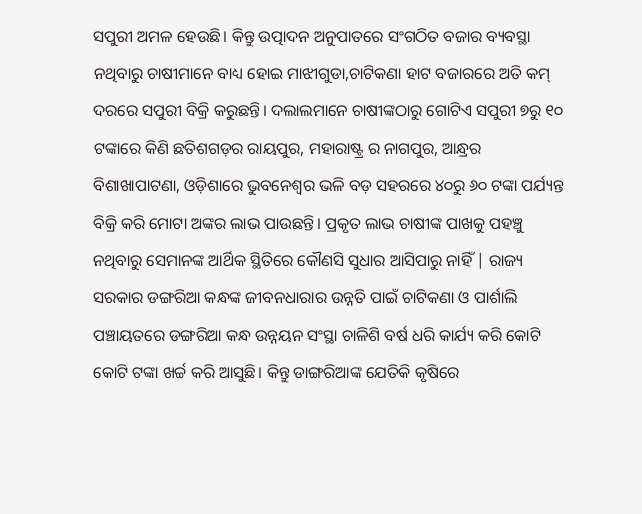ସପୁରୀ ଅମଳ ହେଉଛି। କିନ୍ତୁ ଉତ୍ପାଦନ ଅନୁପାତରେ ସଂଗଠିତ ବଜାର ବ୍ୟବସ୍ଥା ନଥିବାରୁ ଚାଷୀମାନେ ବାଧ୍ୟ ହୋଇ ମାଝୀଗୁଡା,ଚାଟିକଣା ହାଟ ବଜାରରେ ଅତି କମ୍ ଦରରେ ସପୁରୀ ବିକ୍ରି କରୁଛନ୍ତି। ଦଲାଲମାନେ ଚାଷୀଙ୍କଠାରୁ ଗୋଟିଏ ସପୁରୀ ୭ରୁ ୧୦ ଟଙ୍କାରେ କିଣି ଛତିଶଗଡ଼ର ରାୟପୁର, ମହାରାଷ୍ଟ୍ର ର ନାଗପୁର, ଆନ୍ଧ୍ରର ବିଶାଖାପାଟଣା, ଓଡ଼ିଶାରେ ଭୁବନେଶ୍ଵର ଭଳି ବଡ଼ ସହରରେ ୪୦ରୁ ୬୦ ଟଙ୍କା ପର୍ଯ୍ୟନ୍ତ ବିକ୍ରି କରି ମୋଟା ଅଙ୍କର ଲାଭ ପାଉଛନ୍ତି। ପ୍ରକୃତ ଲାଭ ଚାଷୀଙ୍କ ପାଖକୁ ପହଞ୍ଚୁ ନଥିବାରୁ ସେମାନଙ୍କ ଆର୍ଥିକ ସ୍ଥିତିରେ କୌଣସି ସୁଧାର ଆସିପାରୁ ନାହିଁ | ରାଜ୍ୟ ସରକାର ଡଙ୍ଗରିଆ କନ୍ଧଙ୍କ ଜୀବନଧାରାର ଉନ୍ନତି ପାଇଁ ଚାଟିକଣା ଓ ପାର୍ଶାଲି ପଞ୍ଚାୟତରେ ଡଙ୍ଗରିଆ କନ୍ଧ ଉନ୍ନୟନ ସଂସ୍ଥା ଚାଳିଶି ବର୍ଷ ଧରି କାର୍ଯ୍ୟ କରି କୋଟି କୋଟି ଟଙ୍କା ଖର୍ଚ୍ଚ କରି ଆସୁଛି। କିନ୍ତୁ ଡାଙ୍ଗରିଆଙ୍କ ଯେତିକି କୃଷିରେ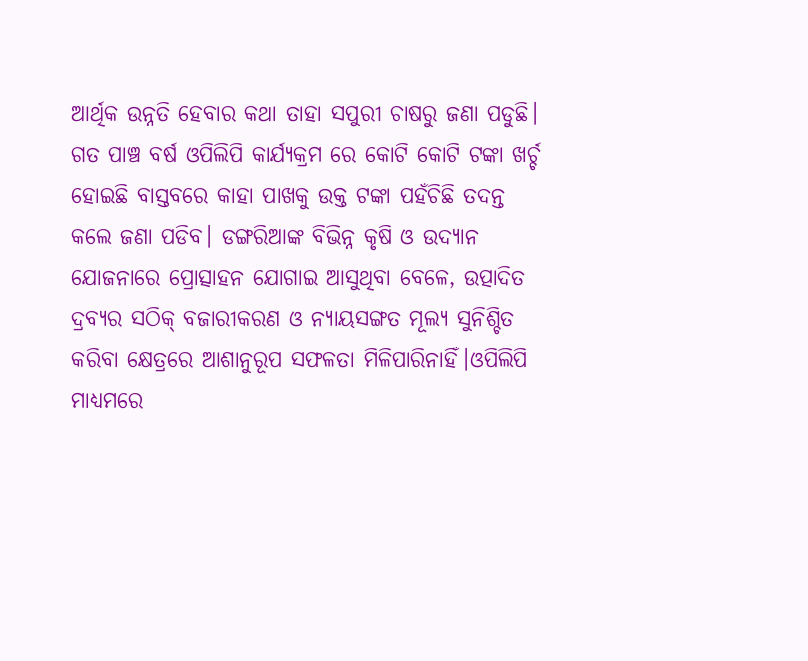ଆର୍ଥିକ ଉନ୍ନତି ହେବାର କଥା ତାହା ସପୁରୀ ଚାଷରୁ ଜଣା ପଡୁଛି। ଗତ ପାଞ୍ଚ ବର୍ଷ ଓପିଲିପି କାର୍ଯ୍ୟକ୍ରମ ରେ କୋଟି କୋଟି ଟଙ୍କା ଖର୍ଚ୍ଚ ହୋଇଛି ବାସ୍ତବରେ କାହା ପାଖକୁ ଉକ୍ତ ଟଙ୍କା ପହଁଚିଛି ତଦନ୍ତ କଲେ ଜଣା ପଡିବ। ଡଙ୍ଗରିଆଙ୍କ ବିଭିନ୍ନ କୃଷି ଓ ଉଦ୍ୟାନ ଯୋଜନାରେ ପ୍ରୋତ୍ସାହନ ଯୋଗାଇ ଆସୁଥିବା ବେଳେ, ଉତ୍ପାଦିତ ଦ୍ରବ୍ୟର ସଠିକ୍ ବଜାରୀକରଣ ଓ ନ୍ୟାୟସଙ୍ଗତ ମୂଲ୍ୟ ସୁନିଶ୍ଚିତ କରିବା କ୍ଷେତ୍ରରେ ଆଶାନୁରୂପ ସଫଳତା ମିଳିପାରିନାହିଁ।ଓପିଲିପି ମାଧ୍ୟମରେ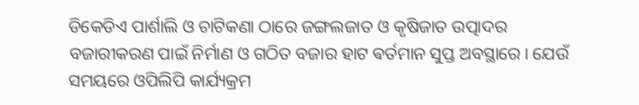ଡିକେଡିଏ ପାର୍ଶାଲି ଓ ଚାଟିକଣା ଠାରେ ଜଙ୍ଗଲଜାତ ଓ କୃଷିଜାତ ଉତ୍ପାଦର ବଜାରୀକରଣ ପାଇଁ ନିର୍ମାଣ ଓ ଗଠିତ ବଜାର ହାଟ ଵର୍ତମାନ ସୁପ୍ତ ଅବସ୍ଥାରେ। ଯେଉଁ ସମୟରେ ଓପିଲିପି କାର୍ଯ୍ୟକ୍ରମ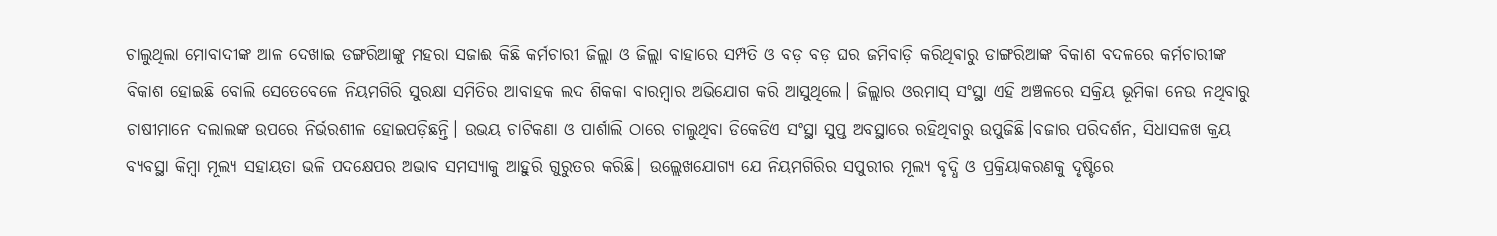ଚାଲୁଥିଲା ମୋବାଦୀଙ୍କ ଆଳ ଦେଖାଇ ଡଙ୍ଗରିଆଙ୍କୁ ମହରା ସଜାଈ କିଛି କର୍ମଚାରୀ ଜିଲ୍ଲା ଓ ଜିଲ୍ଲା ବାହାରେ ସମ୍ପତି ଓ ବଡ଼ ବଡ଼ ଘର ଜମିବାଡ଼ି କରିଥିଵାରୁ ଡାଙ୍ଗରିଆଙ୍କ ବିକାଶ ବଦଳରେ କର୍ମଚାରୀଙ୍କ ବିକାଶ ହୋଇଛି ବୋଲି ସେତେବେଳେ ନିୟମଗିରି ସୁରକ୍ଷା ସମିତିର ଆବାହକ ଲଦ ଶିକକା ବାରମ୍ବାର ଅଭିଯୋଗ କରି ଆସୁଥିଲେ। ଜିଲ୍ଲାର ଓରମାସ୍ ସଂସ୍ଥା ଏହି ଅଞ୍ଚଳରେ ସକ୍ରିୟ ଭୂମିକା ନେଉ ନଥିବାରୁ ଚାଷୀମାନେ ଦଲାଲଙ୍କ ଉପରେ ନିର୍ଭରଶୀଳ ହୋଇପଡ଼ିଛନ୍ତି। ଉଭୟ ଚାଟିକଣା ଓ ପାର୍ଶାଲି ଠାରେ ଚାଲୁଥିବା ଡିକେଡିଏ ସଂସ୍ଥା ସୁପ୍ତ ଅବସ୍ଥାରେ ରହିଥିବାରୁ ଉପୁଜିଛି।ବଜାର ପରିଦର୍ଶନ, ସିଧାସଳଖ କ୍ରୟ ବ୍ୟବସ୍ଥା କିମ୍ବା ମୂଲ୍ୟ ସହାୟତା ଭଳି ପଦକ୍ଷେପର ଅଭାବ ସମସ୍ୟାକୁ ଆହୁରି ଗୁରୁତର କରିଛି| ଉଲ୍ଲେଖଯୋଗ୍ୟ ଯେ ନିୟମଗିରିର ସପୁରୀର ମୂଲ୍ୟ ବୃଦ୍ଧି ଓ ପ୍ରକ୍ରିୟାକରଣକୁ ଦୃଷ୍ଟିରେ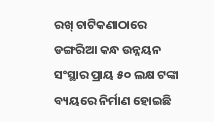ରଖ୍ ଚାଟିକଣାଠାରେ ଡଙ୍ଗରିଆ କନ୍ଧ ଉନ୍ନୟନ ସଂସ୍ଥାର ପ୍ରାୟ ୫୦ ଲକ୍ଷ ଟଙ୍କା ବ୍ୟୟରେ ନିର୍ମାଣ ହୋଇଛି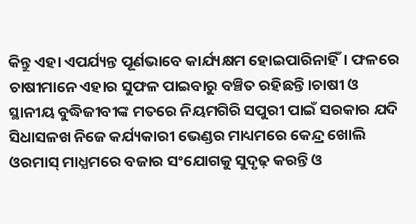କିନ୍ତୁ ଏହା ଏପର୍ଯ୍ୟନ୍ତ ପୂର୍ଣଭାବେ କାର୍ଯ୍ୟକ୍ଷମ ହୋଇପାରିନାହିଁ। ଫଳରେ ଚାଷୀମାନେ ଏହାର ସୁଫଳ ପାଇବାରୁ ବଞ୍ଚିତ ରହିଛନ୍ତି।ଚାଷୀ ଓ ସ୍ଥାନୀୟ ବୁଦ୍ଧିଜୀବୀଙ୍କ ମତରେ ନିୟମଗିରି ସପୁରୀ ପାଇଁ ସରକାର ଯଦି ସିଧାସଳଖ ନିଜେ କର୍ଯ୍ୟକାରୀ ଭେଣ୍ଡର ମାଧ୍ୟମରେ କେନ୍ଦ୍ର ଖୋଲି ଓରମାସ୍ ମାଧ୍ଯମରେ ବଜାର ସଂଯୋଗକୁ ସୁଦୃଢ଼ କରନ୍ତି ଓ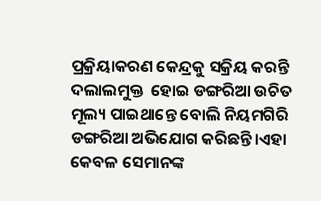ପ୍ରକ୍ରିୟାକରଣ କେନ୍ଦ୍ରକୁ ସକ୍ରିୟ କରନ୍ତି  ଦଲାଲମୁକ୍ତ  ହୋଇ ଡଙ୍ଗରିଆ ଉଚିତ ମୂଲ୍ୟ ପାଇଥାନ୍ତେ ବୋଲି ନିୟମଗିରି ଡଙ୍ଗରିଆ ଅଭିଯୋଗ କରିଛନ୍ତି।ଏହା କେବଳ ସେମାନଙ୍କ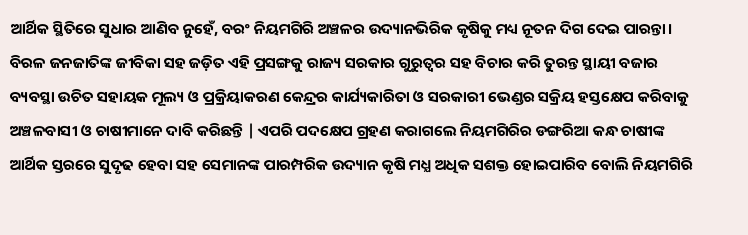ଆର୍ଥିକ ସ୍ଥିତିରେ ସୁଧାର ଆଣିବ ନୁହେଁ, ବରଂ ନିୟମଗିରି ଅଞ୍ଚଳର ଉଦ୍ୟାନଭିରିକ କୃଷିକୁ ମଧ୍ୟ ନୂତନ ଦିଗ ଦେଇ ପାରନ୍ତା। ବିରଳ ଜନଜାତିଙ୍କ ଜୀବିକା ସହ ଜଡ଼ିତ ଏହି ପ୍ରସଙ୍ଗକୁ ରାଜ୍ୟ ସରକାର ଗୁରୁତ୍ବର ସହ ବିଚାର କରି ତୁରନ୍ତ ସ୍ଥାୟୀ ବଜାର ବ୍ୟବସ୍ଥା ଉଚିତ ସହାୟକ ମୂଲ୍ୟ ଓ ପ୍ରକ୍ରିୟାକରଣ କେନ୍ଦ୍ରର କାର୍ଯ୍ୟକାରିତା ଓ ସରକାରୀ ଭେଣ୍ଡର ସକ୍ରିୟ ହସ୍ତକ୍ଷେପ କରିବାକୁ ଅଞ୍ଚଳବାସୀ ଓ ଚାଷୀମାନେ ଦାବି କରିଛନ୍ତି | ଏପରି ପଦକ୍ଷେପ ଗ୍ରହଣ କରାଗଲେ ନିୟମଗିରିର ଡଙ୍ଗରିଆ କନ୍ଧ ଚାଷୀଙ୍କ ଆର୍ଥିକ ସ୍ତରରେ ସୁଦୃଢ ହେବା ସହ ସେମାନଙ୍କ ପାରମ୍ପରିକ ଉଦ୍ୟାନ କୃଷି ମଧ୍ଯ ଅଧିକ ସଶକ୍ତ ହୋଇପାରିବ ବୋଲି ନିୟମଗିରି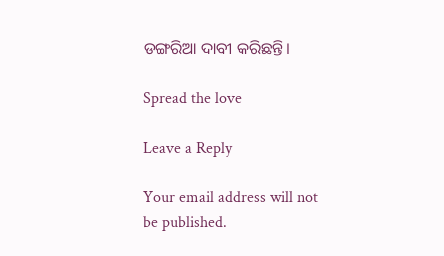ଡଙ୍ଗରିଆ ଦାବୀ କରିଛନ୍ତି।

Spread the love

Leave a Reply

Your email address will not be published.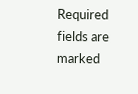Required fields are marked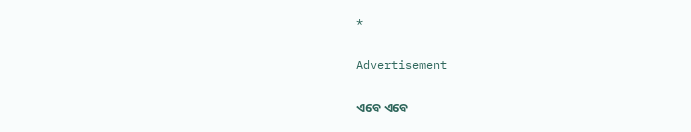*

Advertisement

ଏବେ ଏବେ